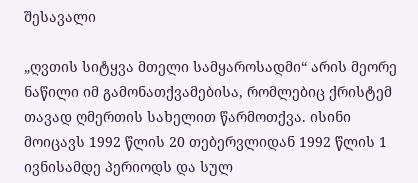შესავალი

„ღვთის სიტყვა მთელი სამყაროსადმი“ არის მეორე ნაწილი იმ გამონათქვამებისა, რომლებიც ქრისტემ თავად ღმერთის სახელით წარმოთქვა. ისინი მოიცავს 1992 წლის 20 თებერვლიდან 1992 წლის 1 ივნისამდე პერიოდს და სულ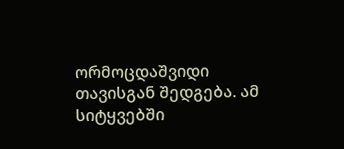ორმოცდაშვიდი თავისგან შედგება. ამ სიტყვებში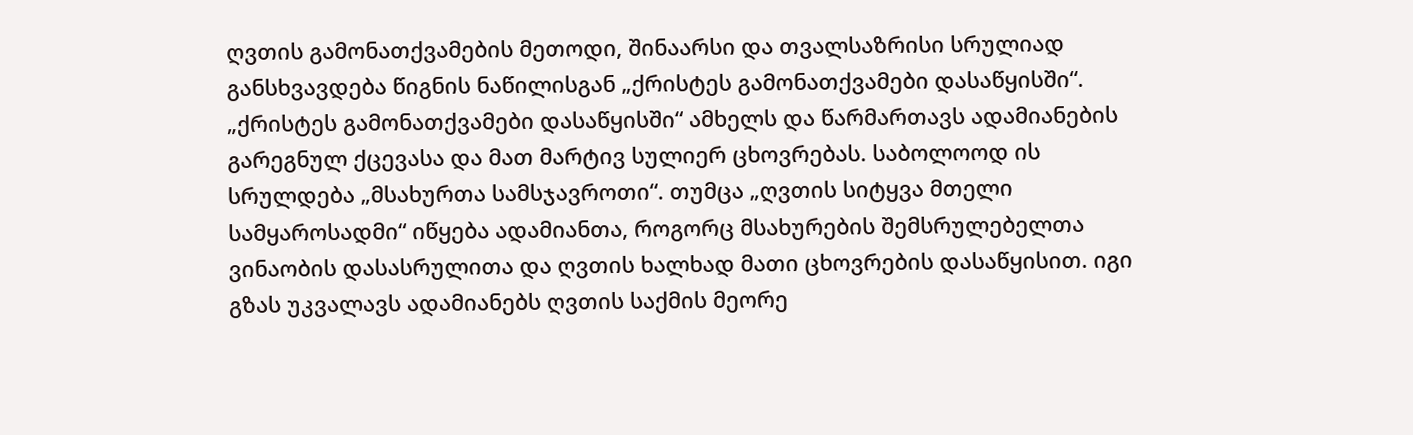ღვთის გამონათქვამების მეთოდი, შინაარსი და თვალსაზრისი სრულიად განსხვავდება წიგნის ნაწილისგან „ქრისტეს გამონათქვამები დასაწყისში“. „ქრისტეს გამონათქვამები დასაწყისში“ ამხელს და წარმართავს ადამიანების გარეგნულ ქცევასა და მათ მარტივ სულიერ ცხოვრებას. საბოლოოდ ის სრულდება „მსახურთა სამსჯავროთი“. თუმცა „ღვთის სიტყვა მთელი სამყაროსადმი“ იწყება ადამიანთა, როგორც მსახურების შემსრულებელთა ვინაობის დასასრულითა და ღვთის ხალხად მათი ცხოვრების დასაწყისით. იგი გზას უკვალავს ადამიანებს ღვთის საქმის მეორე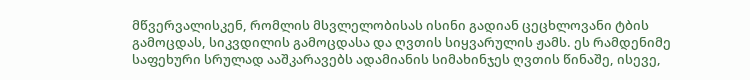მწვერვალისკენ, რომლის მსვლელობისას ისინი გადიან ცეცხლოვანი ტბის გამოცდას, სიკვდილის გამოცდასა და ღვთის სიყვარულის ჟამს. ეს რამდენიმე საფეხური სრულად ააშკარავებს ადამიანის სიმახინჯეს ღვთის წინაშე, ისევე,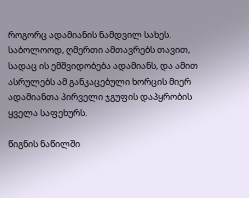როგორც ადამიანის ნამდვილ სახეს. საბოლოოდ, ღმერთი ამთავრებს თავით, სადაც ის ემშვიდობება ადამიანს, და ამით ასრულებს ამ განკაცებული ხორცის მიერ ადამიანთა პირველი ჯგუფის დაპყრობის ყველა საფეხურს.

წიგნის ნაწილში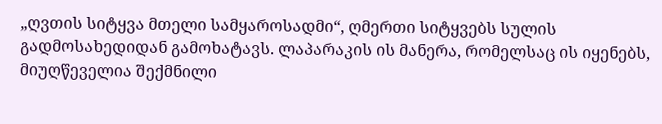„ღვთის სიტყვა მთელი სამყაროსადმი“, ღმერთი სიტყვებს სულის გადმოსახედიდან გამოხატავს. ლაპარაკის ის მანერა, რომელსაც ის იყენებს, მიუღწეველია შექმნილი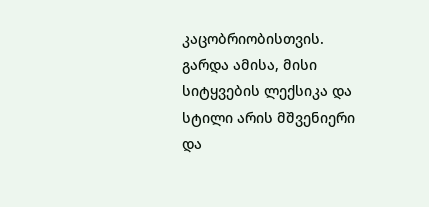კაცობრიობისთვის. გარდა ამისა, მისი სიტყვების ლექსიკა და სტილი არის მშვენიერი და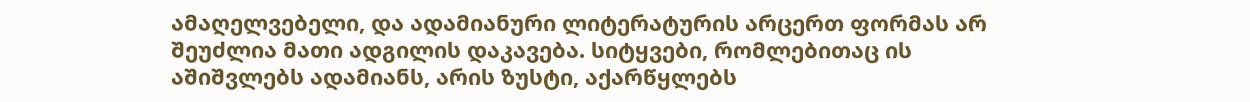ამაღელვებელი, და ადამიანური ლიტერატურის არცერთ ფორმას არ შეუძლია მათი ადგილის დაკავება. სიტყვები, რომლებითაც ის აშიშვლებს ადამიანს, არის ზუსტი, აქარწყლებს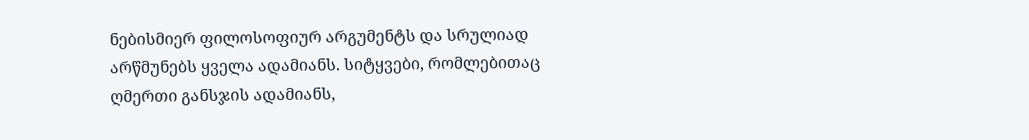ნებისმიერ ფილოსოფიურ არგუმენტს და სრულიად არწმუნებს ყველა ადამიანს. სიტყვები, რომლებითაც ღმერთი განსჯის ადამიანს,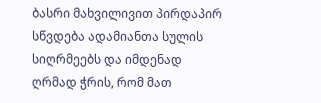ბასრი მახვილივით პირდაპირ სწვდება ადამიანთა სულის სიღრმეებს და იმდენად ღრმად ჭრის, რომ მათ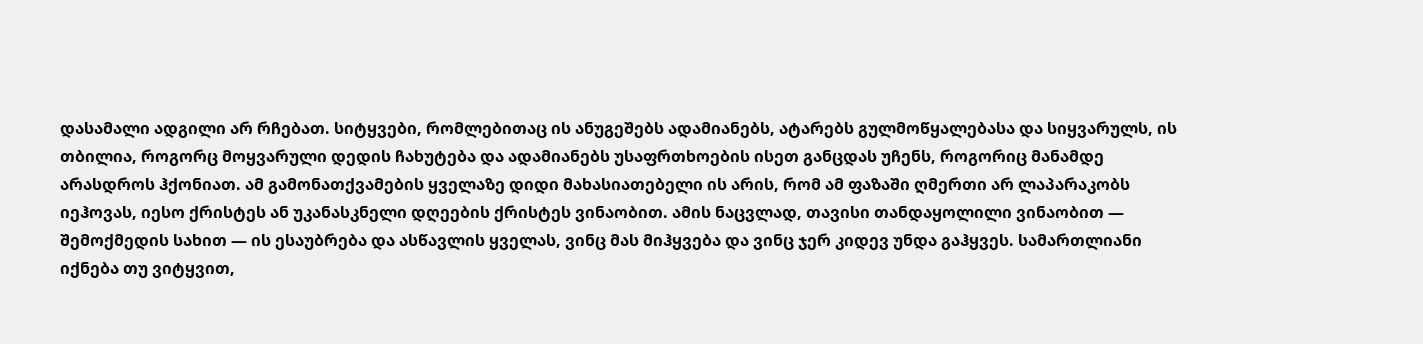დასამალი ადგილი არ რჩებათ. სიტყვები, რომლებითაც ის ანუგეშებს ადამიანებს, ატარებს გულმოწყალებასა და სიყვარულს, ის თბილია, როგორც მოყვარული დედის ჩახუტება და ადამიანებს უსაფრთხოების ისეთ განცდას უჩენს, როგორიც მანამდე არასდროს ჰქონიათ. ამ გამონათქვამების ყველაზე დიდი მახასიათებელი ის არის, რომ ამ ფაზაში ღმერთი არ ლაპარაკობს იეჰოვას, იესო ქრისტეს ან უკანასკნელი დღეების ქრისტეს ვინაობით. ამის ნაცვლად, თავისი თანდაყოლილი ვინაობით — შემოქმედის სახით — ის ესაუბრება და ასწავლის ყველას, ვინც მას მიჰყვება და ვინც ჯერ კიდევ უნდა გაჰყვეს. სამართლიანი იქნება თუ ვიტყვით,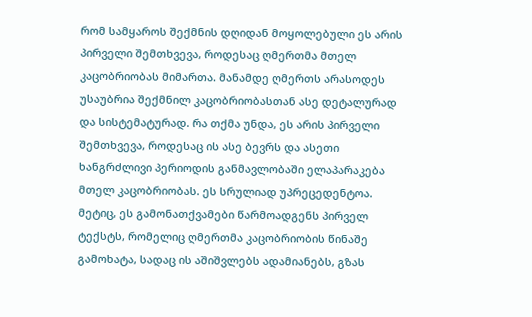რომ სამყაროს შექმნის დღიდან მოყოლებული ეს არის პირველი შემთხვევა, როდესაც ღმერთმა მთელ კაცობრიობას მიმართა. მანამდე ღმერთს არასოდეს უსაუბრია შექმნილ კაცობრიობასთან ასე დეტალურად და სისტემატურად. რა თქმა უნდა, ეს არის პირველი შემთხვევა, როდესაც ის ასე ბევრს და ასეთი ხანგრძლივი პერიოდის განმავლობაში ელაპარაკება მთელ კაცობრიობას. ეს სრულიად უპრეცედენტოა. მეტიც, ეს გამონათქვამები წარმოადგენს პირველ ტექსტს, რომელიც ღმერთმა კაცობრიობის წინაშე გამოხატა, სადაც ის აშიშვლებს ადამიანებს, გზას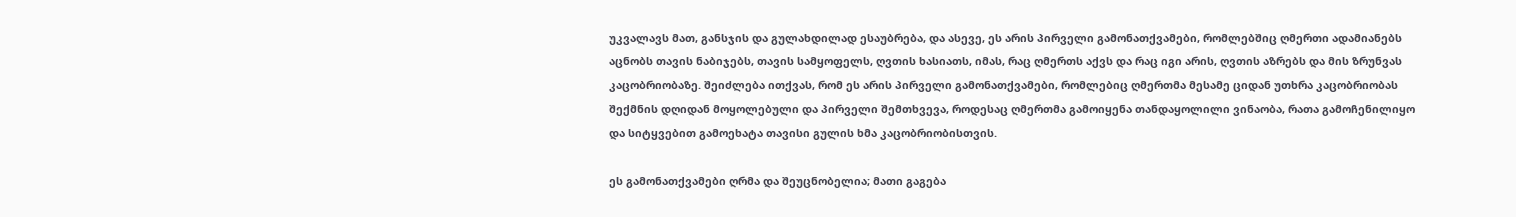უკვალავს მათ, განსჯის და გულახდილად ესაუბრება, და ასევე, ეს არის პირველი გამონათქვამები, რომლებშიც ღმერთი ადამიანებს აცნობს თავის ნაბიჯებს, თავის სამყოფელს, ღვთის ხასიათს, იმას, რაც ღმერთს აქვს და რაც იგი არის, ღვთის აზრებს და მის ზრუნვას კაცობრიობაზე. შეიძლება ითქვას, რომ ეს არის პირველი გამონათქვამები, რომლებიც ღმერთმა მესამე ციდან უთხრა კაცობრიობას შექმნის დღიდან მოყოლებული და პირველი შემთხვევა, როდესაც ღმერთმა გამოიყენა თანდაყოლილი ვინაობა, რათა გამოჩენილიყო და სიტყვებით გამოეხატა თავისი გულის ხმა კაცობრიობისთვის.

ეს გამონათქვამები ღრმა და შეუცნობელია; მათი გაგება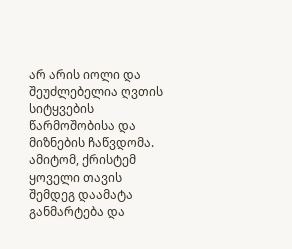არ არის იოლი და შეუძლებელია ღვთის სიტყვების წარმოშობისა და მიზნების ჩაწვდომა. ამიტომ, ქრისტემ ყოველი თავის შემდეგ დაამატა განმარტება და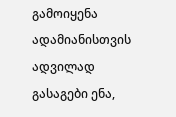გამოიყენა ადამიანისთვის ადვილად გასაგები ენა,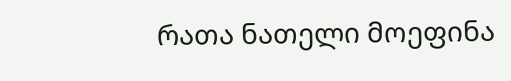რათა ნათელი მოეფინა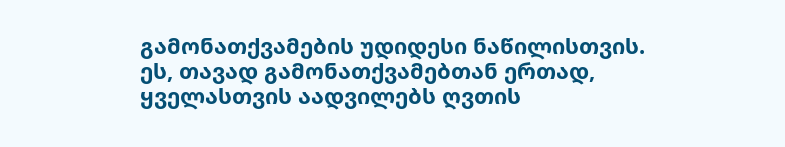გამონათქვამების უდიდესი ნაწილისთვის. ეს, თავად გამონათქვამებთან ერთად, ყველასთვის აადვილებს ღვთის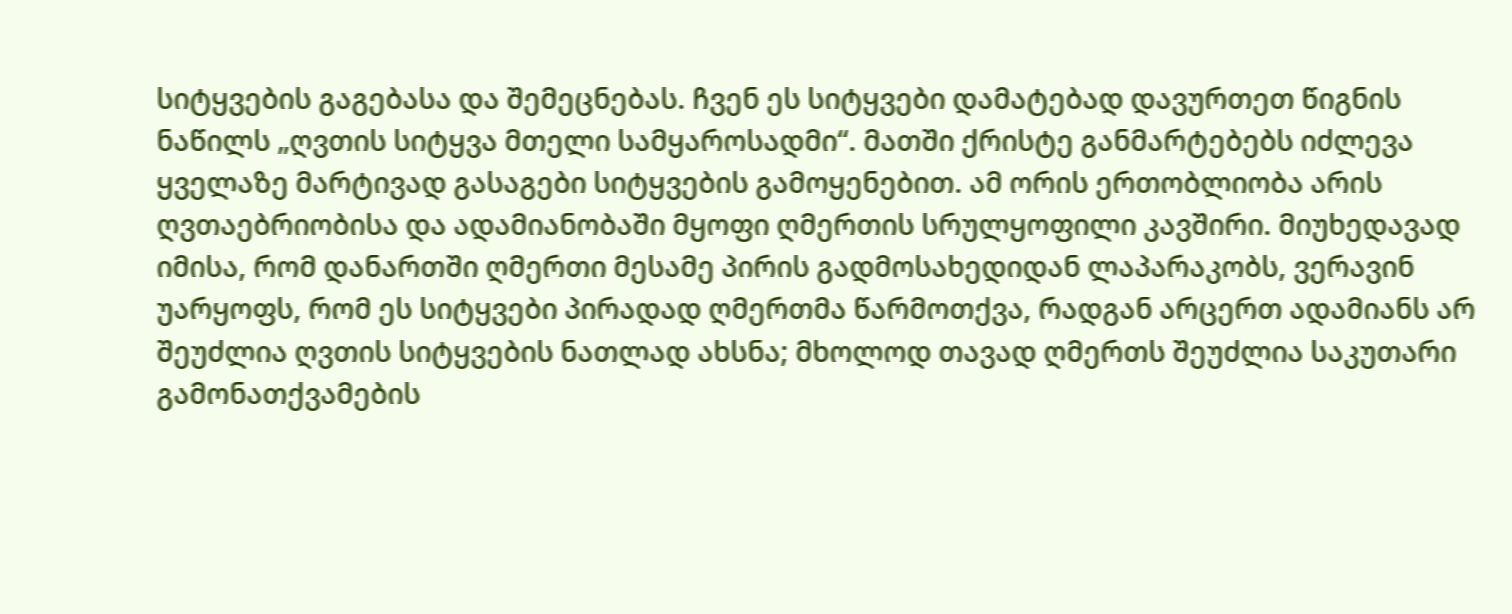სიტყვების გაგებასა და შემეცნებას. ჩვენ ეს სიტყვები დამატებად დავურთეთ წიგნის ნაწილს „ღვთის სიტყვა მთელი სამყაროსადმი“. მათში ქრისტე განმარტებებს იძლევა ყველაზე მარტივად გასაგები სიტყვების გამოყენებით. ამ ორის ერთობლიობა არის ღვთაებრიობისა და ადამიანობაში მყოფი ღმერთის სრულყოფილი კავშირი. მიუხედავად იმისა, რომ დანართში ღმერთი მესამე პირის გადმოსახედიდან ლაპარაკობს, ვერავინ უარყოფს, რომ ეს სიტყვები პირადად ღმერთმა წარმოთქვა, რადგან არცერთ ადამიანს არ შეუძლია ღვთის სიტყვების ნათლად ახსნა; მხოლოდ თავად ღმერთს შეუძლია საკუთარი გამონათქვამების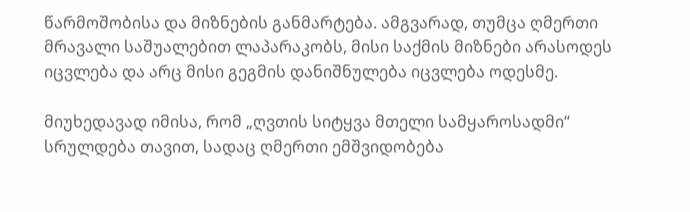წარმოშობისა და მიზნების განმარტება. ამგვარად, თუმცა ღმერთი მრავალი საშუალებით ლაპარაკობს, მისი საქმის მიზნები არასოდეს იცვლება და არც მისი გეგმის დანიშნულება იცვლება ოდესმე.

მიუხედავად იმისა, რომ „ღვთის სიტყვა მთელი სამყაროსადმი“ სრულდება თავით, სადაც ღმერთი ემშვიდობება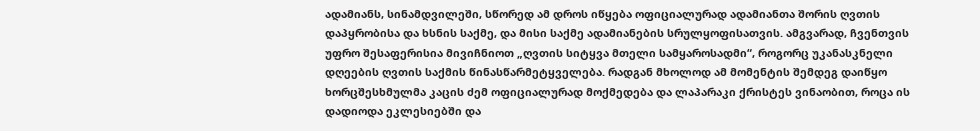ადამიანს, სინამდვილეში, სწორედ ამ დროს იწყება ოფიციალურად ადამიანთა შორის ღვთის დაპყრობისა და ხსნის საქმე, და მისი საქმე ადამიანების სრულყოფისათვის. ამგვარად, ჩვენთვის უფრო შესაფერისია მივიჩნიოთ „ღვთის სიტყვა მთელი სამყაროსადმი“, როგორც უკანასკნელი დღეების ღვთის საქმის წინასწარმეტყველება. რადგან მხოლოდ ამ მომენტის შემდეგ დაიწყო ხორცშესხმულმა კაცის ძემ ოფიციალურად მოქმედება და ლაპარაკი ქრისტეს ვინაობით, როცა ის დადიოდა ეკლესიებში და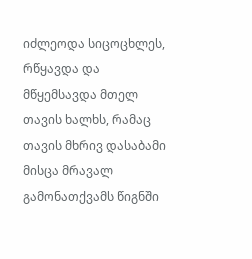იძლეოდა სიცოცხლეს, რწყავდა და მწყემსავდა მთელ თავის ხალხს, რამაც თავის მხრივ დასაბამი მისცა მრავალ გამონათქვამს წიგნში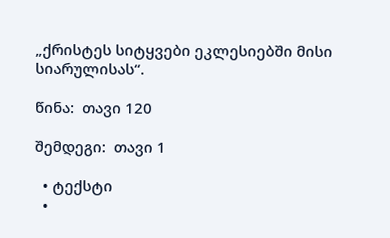„ქრისტეს სიტყვები ეკლესიებში მისი სიარულისას“.

წინა:  თავი 120

შემდეგი:  თავი 1

  • ტექსტი
  •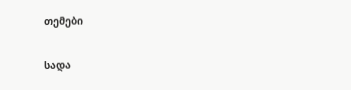თემები

სადა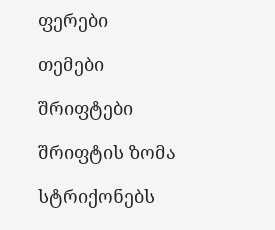ფერები

თემები

შრიფტები

შრიფტის ზომა

სტრიქონებს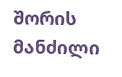შორის მანძილი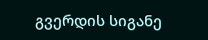გვერდის სიგანე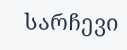სარჩევი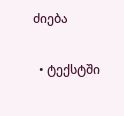ძიება

  • ტექსტში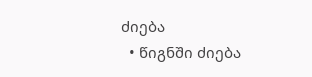ძიება
  • წიგნში ძიება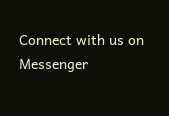Connect with us on Messenger